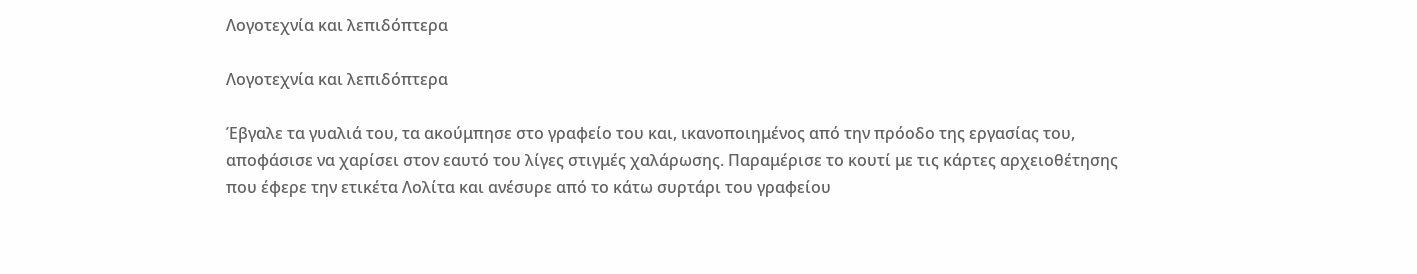Λογοτεχνία και λεπιδόπτερα

Λογοτεχνία και λεπιδόπτερα

Έβγαλε τα γυαλιά του, τα ακούμπησε στο γραφείο του και, ικανοποιημένος από την πρόοδο της εργασίας του, αποφάσισε να χαρίσει στον εαυτό του λίγες στιγμές χαλάρωσης. Παραμέρισε το κουτί με τις κάρτες αρχειοθέτησης που έφερε την ετικέτα Λολίτα και ανέσυρε από το κάτω συρτάρι του γραφείου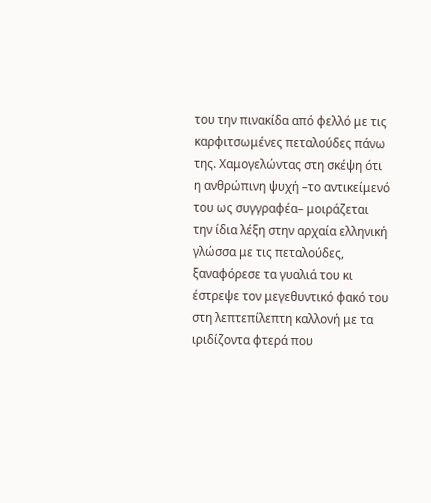του την πινακίδα από φελλό με τις καρφιτσωμένες πεταλούδες πάνω της. Χαμογελώντας στη σκέψη ότι η ανθρώπινη ψυχή –το αντικείμενό του ως συγγραφέα– μοιράζεται την ίδια λέξη στην αρχαία ελληνική γλώσσα με τις πεταλούδες, ξαναφόρεσε τα γυαλιά του κι έστρεψε τον μεγεθυντικό φακό του στη λεπτεπίλεπτη καλλονή με τα ιριδίζοντα φτερά που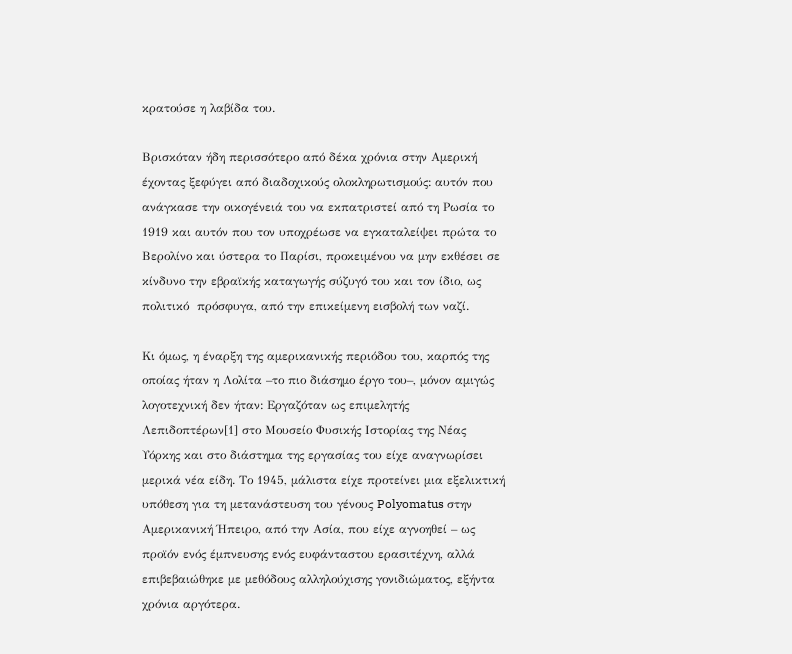κρατούσε η λαβίδα του.

Βρισκόταν ήδη περισσότερο από δέκα χρόνια στην Αμερική έχοντας ξεφύγει από διαδοχικούς ολοκληρωτισμούς: αυτόν που ανάγκασε την οικογένειά του να εκπατριστεί από τη Ρωσία το 1919 και αυτόν που τον υποχρέωσε να εγκαταλείψει πρώτα το Βερολίνο και ύστερα το Παρίσι, προκειμένου να μην εκθέσει σε κίνδυνο την εβραϊκής καταγωγής σύζυγό του και τον ίδιο, ως πολιτικό  πρόσφυγα, από την επικείμενη εισβολή των ναζί.

Κι όμως, η έναρξη της αμερικανικής περιόδου του, καρπός της οποίας ήταν η Λολίτα –το πιο διάσημο έργο του–, μόνον αμιγώς λογοτεχνική δεν ήταν: Εργαζόταν ως επιμελητής Λεπιδοπτέρων[1] στο Μουσείο Φυσικής Ιστορίας της Νέας Υόρκης και στο διάστημα της εργασίας του είχε αναγνωρίσει μερικά νέα είδη. Το 1945, μάλιστα είχε προτείνει μια εξελικτική υπόθεση για τη μετανάστευση του γένους Polyomatus στην Αμερικανική Ήπειρο, από την Ασία, που είχε αγνοηθεί – ως προϊόν ενός έμπνευσης ενός ευφάνταστου ερασιτέχνη, αλλά επιβεβαιώθηκε με μεθόδους αλληλούχισης γονιδιώματος, εξήντα χρόνια αργότερα.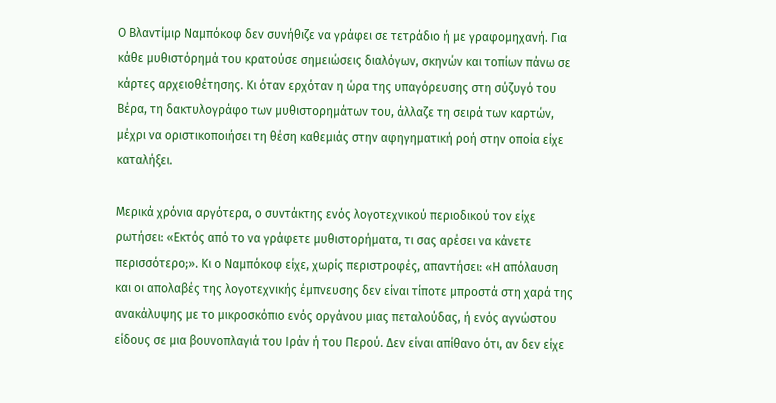Ο Βλαντίμιρ Ναμπόκοφ δεν συνήθιζε να γράφει σε τετράδιο ή με γραφομηχανή. Για κάθε μυθιστόρημά του κρατούσε σημειώσεις διαλόγων, σκηνών και τοπίων πάνω σε κάρτες αρχειοθέτησης. Κι όταν ερχόταν η ώρα της υπαγόρευσης στη σύζυγό του Βέρα, τη δακτυλογράφο των μυθιστορημάτων του, άλλαζε τη σειρά των καρτών, μέχρι να οριστικοποιήσει τη θέση καθεμιάς στην αφηγηματική ροή στην οποία είχε καταλήξει.

Μερικά χρόνια αργότερα, ο συντάκτης ενός λογοτεχνικού περιοδικού τον είχε ρωτήσει: «Εκτός από το να γράφετε μυθιστορήματα, τι σας αρέσει να κάνετε περισσότερο;». Κι ο Ναμπόκοφ είχε, χωρίς περιστροφές, απαντήσει: «Η απόλαυση και οι απολαβές της λογοτεχνικής έμπνευσης δεν είναι τίποτε μπροστά στη χαρά της ανακάλυψης με το μικροσκόπιο ενός οργάνου μιας πεταλούδας, ή ενός αγνώστου είδους σε μια βουνοπλαγιά του Ιράν ή του Περού. Δεν είναι απίθανο ότι, αν δεν είχε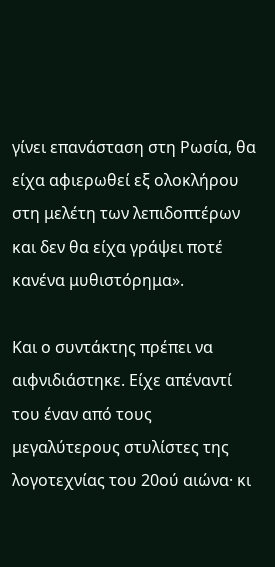γίνει επανάσταση στη Ρωσία, θα είχα αφιερωθεί εξ ολοκλήρου στη μελέτη των λεπιδοπτέρων και δεν θα είχα γράψει ποτέ κανένα μυθιστόρημα».

Και ο συντάκτης πρέπει να αιφνιδιάστηκε. Είχε απέναντί του έναν από τους μεγαλύτερους στυλίστες της λογοτεχνίας του 20ού αιώνα· κι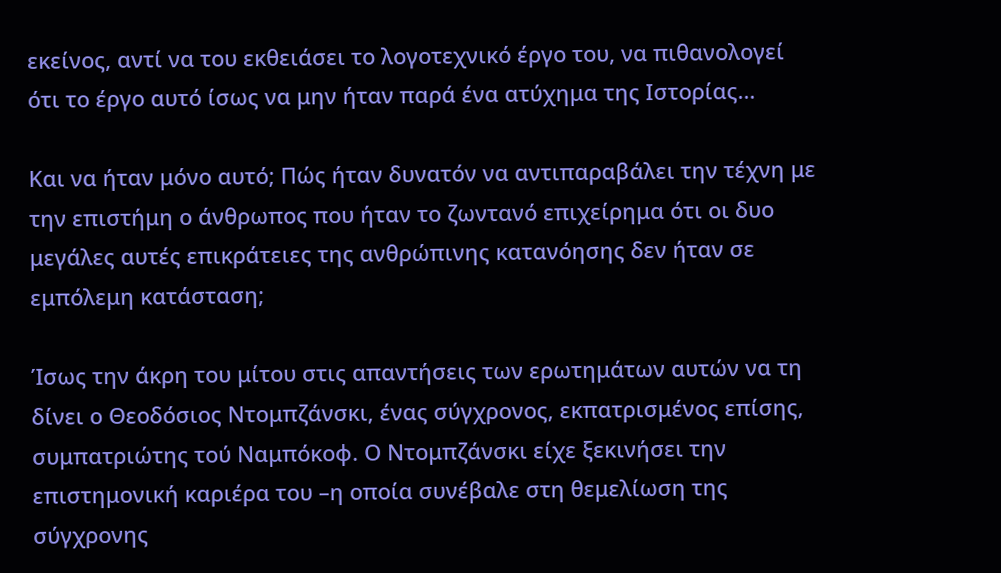εκείνος, αντί να του εκθειάσει το λογοτεχνικό έργο του, να πιθανολογεί ότι το έργο αυτό ίσως να μην ήταν παρά ένα ατύχημα της Ιστορίας…

Και να ήταν μόνο αυτό; Πώς ήταν δυνατόν να αντιπαραβάλει την τέχνη με την επιστήμη ο άνθρωπος που ήταν το ζωντανό επιχείρημα ότι οι δυο μεγάλες αυτές επικράτειες της ανθρώπινης κατανόησης δεν ήταν σε εμπόλεμη κατάσταση;

Ίσως την άκρη του μίτου στις απαντήσεις των ερωτημάτων αυτών να τη δίνει ο Θεοδόσιος Ντομπζάνσκι, ένας σύγχρονος, εκπατρισμένος επίσης, συμπατριώτης τού Ναμπόκοφ. Ο Ντομπζάνσκι είχε ξεκινήσει την επιστημονική καριέρα του –η οποία συνέβαλε στη θεμελίωση της σύγχρονης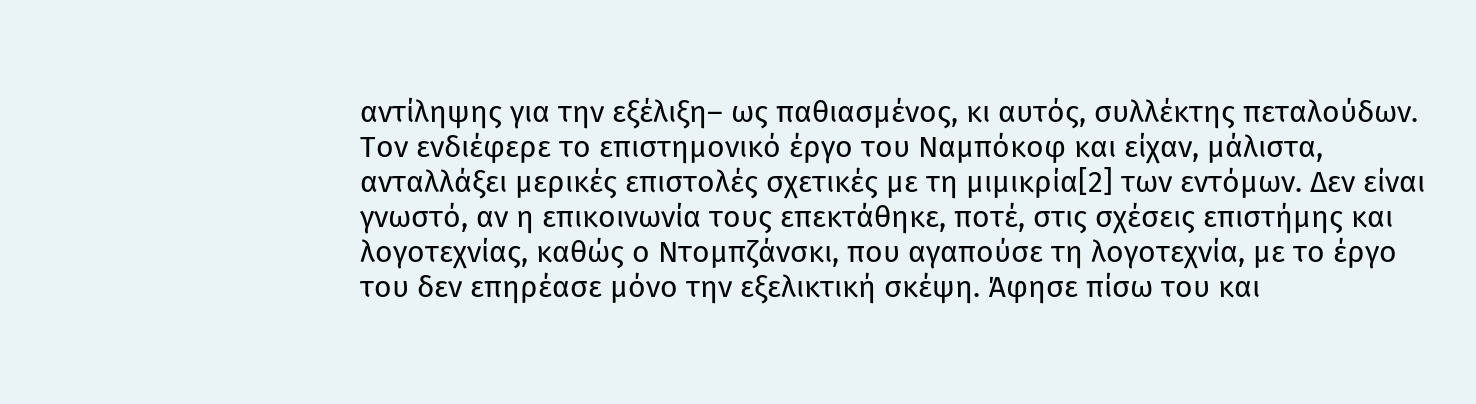αντίληψης για την εξέλιξη– ως παθιασμένος, κι αυτός, συλλέκτης πεταλούδων. Τον ενδιέφερε το επιστημονικό έργο του Ναμπόκοφ και είχαν, μάλιστα, ανταλλάξει μερικές επιστολές σχετικές με τη μιμικρία[2] των εντόμων. Δεν είναι γνωστό, αν η επικοινωνία τους επεκτάθηκε, ποτέ, στις σχέσεις επιστήμης και λογοτεχνίας, καθώς ο Ντομπζάνσκι, που αγαπούσε τη λογοτεχνία, με το έργο του δεν επηρέασε μόνο την εξελικτική σκέψη. Άφησε πίσω του και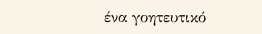ένα γοητευτικό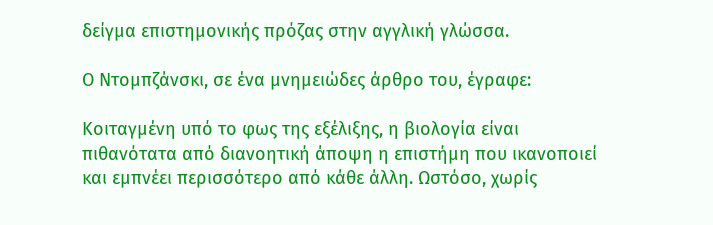δείγμα επιστημονικής πρόζας στην αγγλική γλώσσα.

Ο Ντομπζάνσκι, σε ένα μνημειώδες άρθρο του, έγραφε:

Κοιταγμένη υπό το φως της εξέλιξης, η βιολογία είναι πιθανότατα από διανοητική άποψη η επιστήμη που ικανοποιεί και εμπνέει περισσότερο από κάθε άλλη. Ωστόσο, χωρίς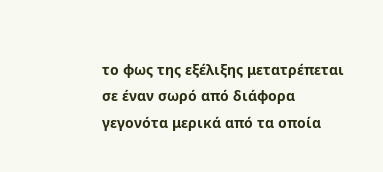το φως της εξέλιξης μετατρέπεται σε έναν σωρό από διάφορα γεγονότα μερικά από τα οποία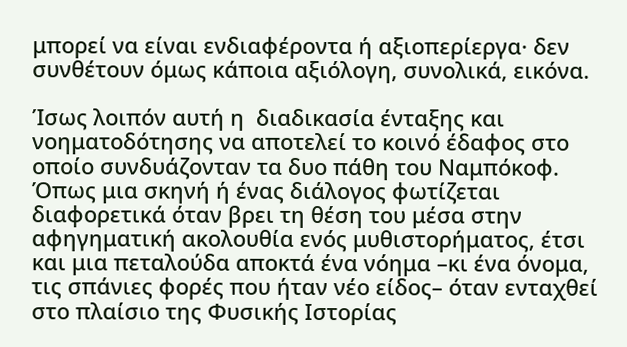μπορεί να είναι ενδιαφέροντα ή αξιοπερίεργα· δεν συνθέτουν όμως κάποια αξιόλογη, συνολικά, εικόνα.

Ίσως λοιπόν αυτή η  διαδικασία ένταξης και νοηματοδότησης να αποτελεί το κοινό έδαφος στο οποίο συνδυάζονταν τα δυο πάθη του Ναμπόκοφ. Όπως μια σκηνή ή ένας διάλογος φωτίζεται διαφορετικά όταν βρει τη θέση του μέσα στην αφηγηματική ακολουθία ενός μυθιστορήματος, έτσι και μια πεταλούδα αποκτά ένα νόημα –κι ένα όνομα, τις σπάνιες φορές που ήταν νέο είδος– όταν ενταχθεί στο πλαίσιο της Φυσικής Ιστορίας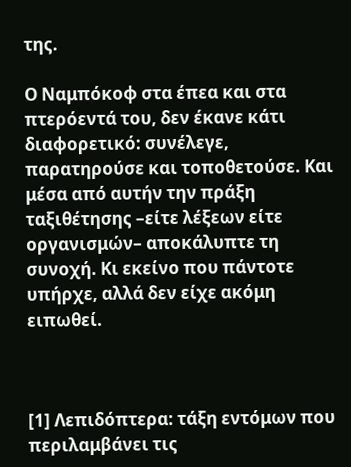της.

Ο Ναμπόκοφ στα έπεα και στα πτερόεντά του, δεν έκανε κάτι διαφορετικό: συνέλεγε, παρατηρούσε και τοποθετούσε. Και μέσα από αυτήν την πράξη ταξιθέτησης –είτε λέξεων είτε οργανισμών– αποκάλυπτε τη συνοχή. Κι εκείνο που πάντοτε υπήρχε, αλλά δεν είχε ακόμη ειπωθεί.



[1] Λεπιδόπτερα: τάξη εντόμων που περιλαμβάνει τις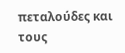πεταλούδες και τους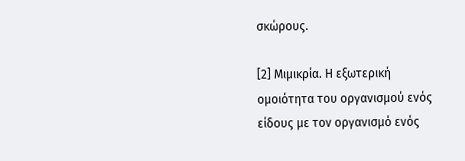σκώρους.

[2] Μιμικρία. Η εξωτερική ομοιότητα του οργανισμού ενός είδους με τον οργανισμό ενός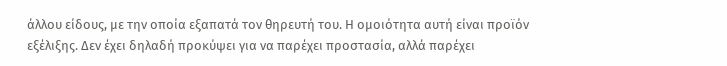άλλου είδους, με την οποία εξαπατά τον θηρευτή του. Η ομοιότητα αυτή είναι προϊόν εξέλιξης. Δεν έχει δηλαδή προκύψει για να παρέχει προστασία, αλλά παρέχει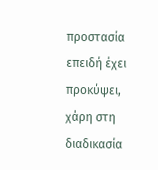προστασία επειδή έχει προκύψει, χάρη στη διαδικασία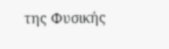της Φυσικής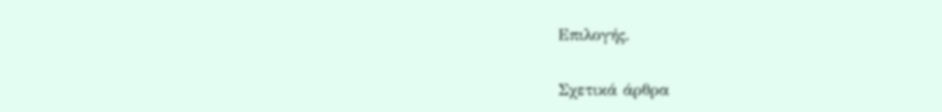Επιλογής.

Σχετικά άρθρα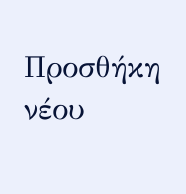Προσθήκη νέου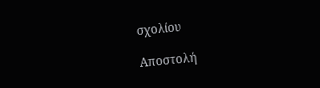σχολίου

Αποστολή